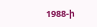1988-ի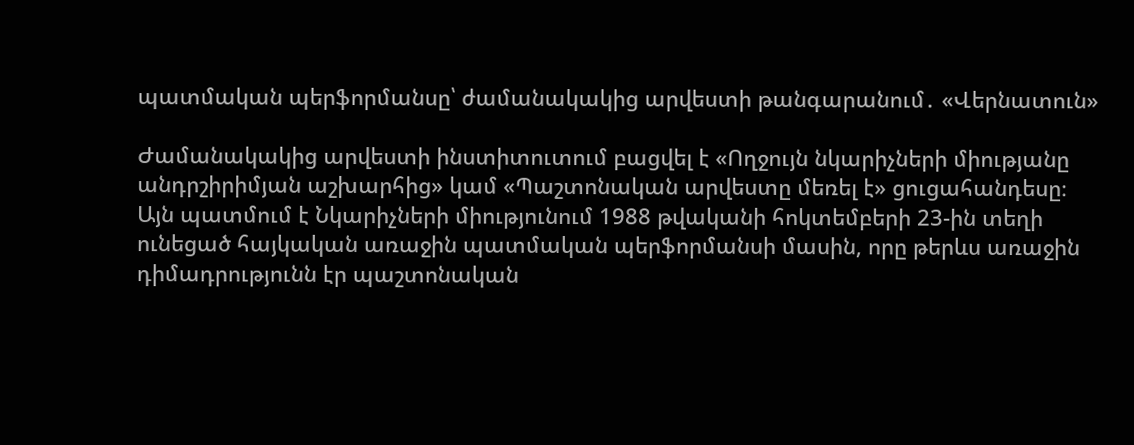պատմական պերֆորմանսը՝ ժամանակակից արվեստի թանգարանում․ «Վերնատուն»

Ժամանակակից արվեստի ինստիտուտում բացվել է «Ողջույն նկարիչների միությանը անդրշիրիմյան աշխարհից» կամ «Պաշտոնական արվեստը մեռել է» ցուցահանդեսը։ Այն պատմում է Նկարիչների միությունում 1988 թվականի հոկտեմբերի 23-ին տեղի ունեցած հայկական առաջին պատմական պերֆորմանսի մասին, որը թերևս առաջին դիմադրությունն էր պաշտոնական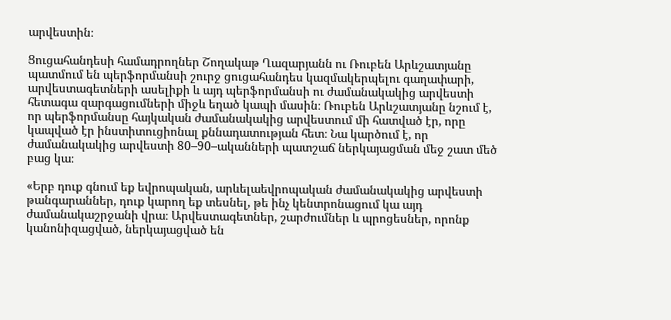արվեստին։

Ցուցահանդեսի համադրողներ Շողակաթ Ղազարյանն ու Ռուբեն Արևշատյանը պատմում են պերֆորմանսի շուրջ ցուցահանդես կազմակերպելու գաղափարի, արվեստագետների ասելիքի և այդ պերֆորմանսի ու ժամանակակից արվեստի հետագա զարգացումների միջև եղած կապի մասին։ Ռուբեն Արևշատյանը նշում է, որ պերֆորմանսը հայկական ժամանակակից արվեստում մի հատված էր, որը կապված էր ինստիտուցիոնալ քննադատության հետ։ Նա կարծում է, որ ժամանակակից արվեստի 80–90–ականների պատշաճ ներկայացման մեջ շատ մեծ բաց կա։

«Երբ դուք գնում եք եվրոպական, արևելաեվրոպական ժամանակակից արվեստի թանգարաններ, դուք կարող եք տեսնել, թե ինչ կենտրոնացում կա այդ ժամանակաշրջանի վրա։ Արվեստագետներ, շարժումներ և պրոցեսներ, որոնք կանոնիզացված, ներկայացված են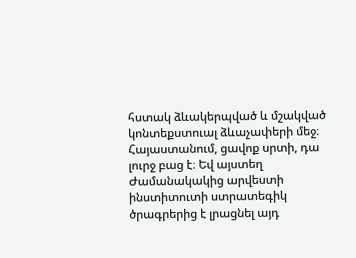հստակ ձևակերպված և մշակված կոնտեքստուալ ձևաչափերի մեջ։ Հայաստանում, ցավոք սրտի, դա լուրջ բաց է։ Եվ այստեղ Ժամանակակից արվեստի ինստիտուտի ստրատեգիկ ծրագրերից է լրացնել այդ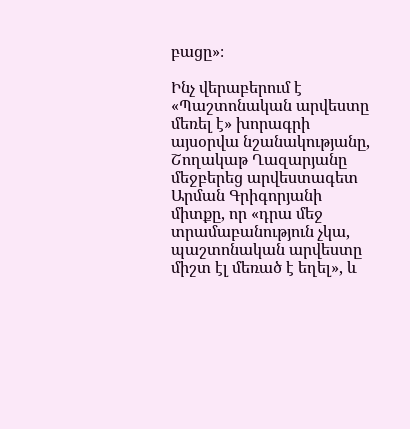բացը»։

Ինչ վերաբերում է «Պաշտոնական արվեստը մեռել է» խորագրի այսօրվա նշանակությանը, Շողակաթ Ղազարյանը մեջբերեց արվեստագետ Արման Գրիգորյանի միտքը, որ «դրա մեջ տրամաբանություն չկա, պաշտոնական արվեստը միշտ էլ մեռած է եղել», և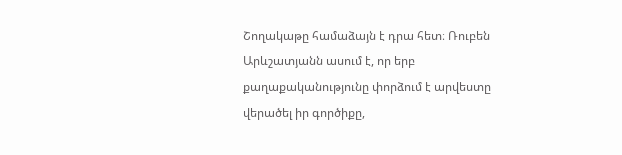Շողակաթը համաձայն է դրա հետ։ Ռուբեն Արևշատյանն ասում է, որ երբ քաղաքականությունը փորձում է արվեստը վերածել իր գործիքը,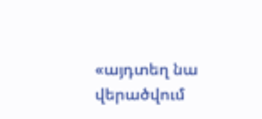«այդտեղ նա վերածվում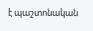է պաշտոնական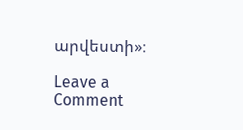արվեստի»։

Leave a Comment